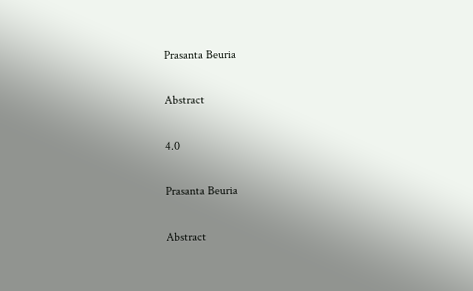Prasanta Beuria

Abstract

4.0

Prasanta Beuria

Abstract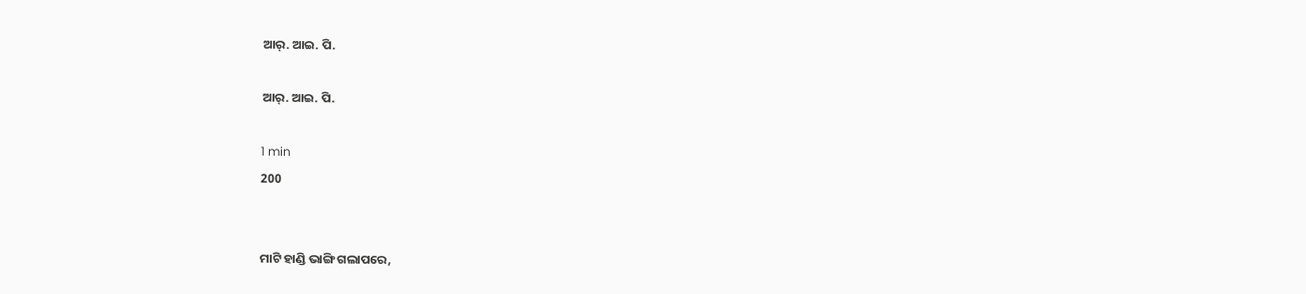ଆର୍. ଆଇ. ପି.

ଆର୍. ଆଇ. ପି.

1 min
200


ମାଟି ହାଣ୍ଡି ଭାଙ୍ଗି ଗଲାପରେ,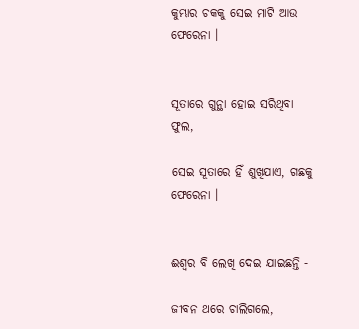କୁମ୍ଭାର ଚକକୁ ସେଇ ମାଟି ଆଉ ଫେରେନା ।


ସୂତାରେ ଗୁନ୍ଥା ହୋଇ ସରିଥିବା ଫୁଲ,

ସେଇ ସୂତାରେ ହିଁ ଶୁଖିଯାଏ, ଗଛକୁ ଫେରେନା ।


ଈଶ୍ୱର ବି ଲେଖି ଦେଇ ଯାଇଛନ୍ତି -

ଜୀବନ ଥରେ ଚାଲିଗଲେ,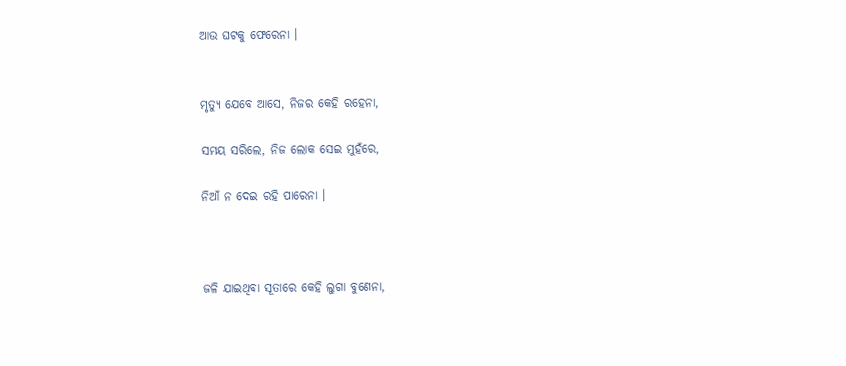ଆଉ ଘଟକୁ ଫେରେନା ।


ମୃତ୍ୟୁ ଯେବେ ଆସେ, ନିଜର କେହି ରହେନା,

ସମୟ ସରିଲେ, ନିଜ ଲୋକ ସେଇ ମୁହଁରେ,

ନିଆଁ ନ ଦେଇ ରହି ପାରେନା ।



ଜଳି ଯାଇଥିବା ସୂତାରେ କେହି ଲୁଗା ବୁଣେନା,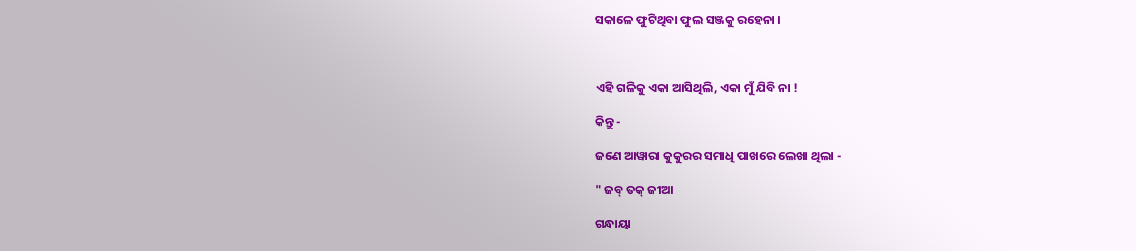ସକାଳେ ଫୁଟିଥିବା ଫୁଲ ସଞ୍ଜକୁ ରହେନା ।



ଏହି ଗଳିକୁ ଏକା ଆସିଥିଲି, ଏକା ମୁଁ ଯିବି ନା !

କିନ୍ତୁ -

ଜଣେ ଆୱାରା କୁକୁରର ସମାଧି ପାଖରେ ଲେଖା ଥିଲା -

" ଜବ୍ ତକ୍ ଜୀଆ

ଗନ୍ଧାୟା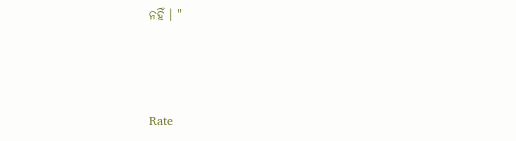ନହିଁ । "



Rate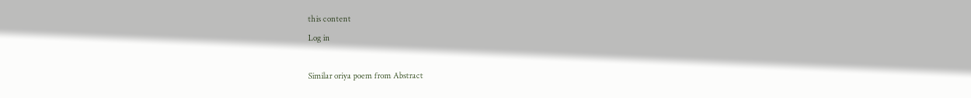this content
Log in

Similar oriya poem from Abstract